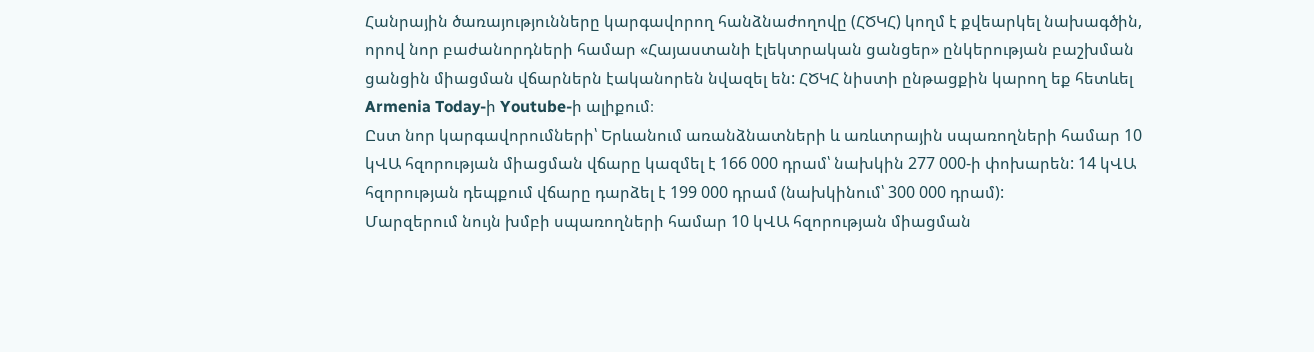Հանրային ծառայությունները կարգավորող հանձնաժողովը (ՀԾԿՀ) կողմ է քվեարկել նախագծին, որով նոր բաժանորդների համար «Հայաստանի էլեկտրական ցանցեր» ընկերության բաշխման ցանցին միացման վճարներն էականորեն նվազել են: ՀԾԿՀ նիստի ընթացքին կարող եք հետևել Armenia Today-ի Youtube-ի ալիքում։
Ըստ նոր կարգավորումների՝ Երևանում առանձնատների և առևտրային սպառողների համար 10 կՎԱ հզորության միացման վճարը կազմել է 166 000 դրամ՝ նախկին 277 000-ի փոխարեն: 14 կՎԱ հզորության դեպքում վճարը դարձել է 199 000 դրամ (նախկինում՝ 300 000 դրամ):
Մարզերում նույն խմբի սպառողների համար 10 կՎԱ հզորության միացման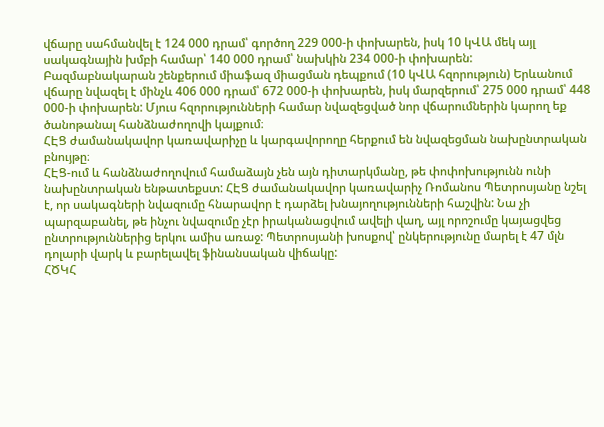վճարը սահմանվել է 124 000 դրամ՝ գործող 229 000-ի փոխարեն, իսկ 10 կՎԱ մեկ այլ սակագնային խմբի համար՝ 140 000 դրամ՝ նախկին 234 000-ի փոխարեն:
Բազմաբնակարան շենքերում միաֆազ միացման դեպքում (10 կՎԱ հզորություն) Երևանում վճարը նվազել է մինչև 406 000 դրամ՝ 672 000-ի փոխարեն, իսկ մարզերում՝ 275 000 դրամ՝ 448 000-ի փոխարեն: Մյուս հզորությունների համար նվազեցված նոր վճարումներին կարող եք ծանոթանալ հանձնաժողովի կայքում։
ՀԷՑ ժամանակավոր կառավարիչը և կարգավորողը հերքում են նվազեցման նախընտրական բնույթը։
ՀԷՑ-ում և հանձնաժողովում համաձայն չեն այն դիտարկմանը, թե փոփոխությունն ունի նախընտրական ենթատեքստ: ՀԷՑ ժամանակավոր կառավարիչ Ռոմանոս Պետրոսյանը նշել է, որ սակագների նվազումը հնարավոր է դարձել խնայողությունների հաշվին: Նա չի պարզաբանել, թե ինչու նվազումը չէր իրականացվում ավելի վաղ, այլ որոշումը կայացվեց ընտրություններից երկու ամիս առաջ: Պետրոսյանի խոսքով՝ ընկերությունը մարել է 47 մլն դոլարի վարկ և բարելավել ֆինանսական վիճակը:
ՀԾԿՀ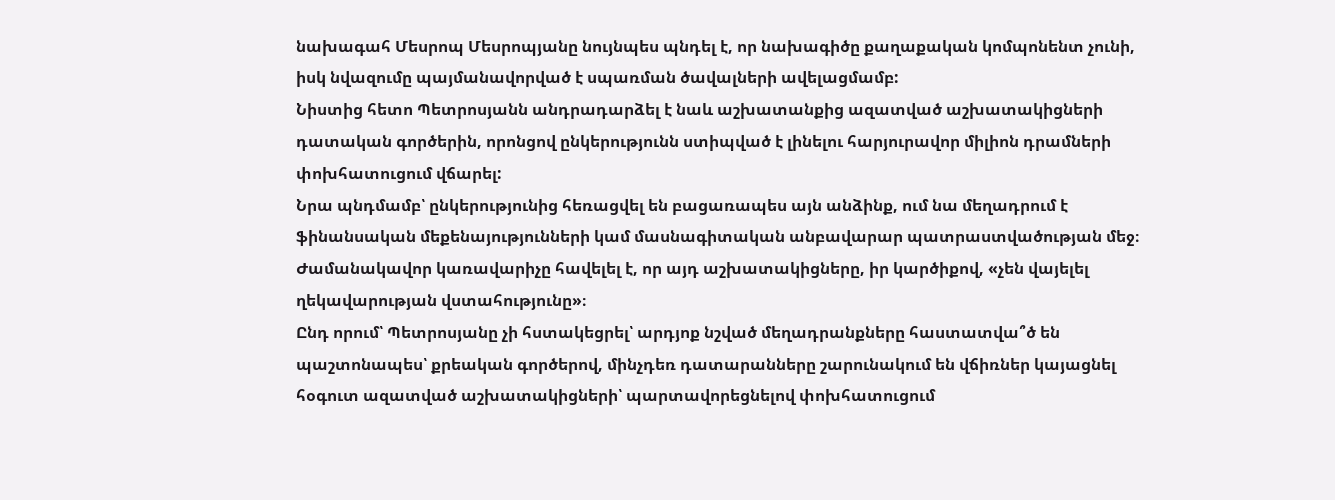նախագահ Մեսրոպ Մեսրոպյանը նույնպես պնդել է, որ նախագիծը քաղաքական կոմպոնենտ չունի, իսկ նվազումը պայմանավորված է սպառման ծավալների ավելացմամբ:
Նիստից հետո Պետրոսյանն անդրադարձել է նաև աշխատանքից ազատված աշխատակիցների դատական գործերին, որոնցով ընկերությունն ստիպված է լինելու հարյուրավոր միլիոն դրամների փոխհատուցում վճարել:
Նրա պնդմամբ՝ ընկերությունից հեռացվել են բացառապես այն անձինք, ում նա մեղադրում է ֆինանսական մեքենայությունների կամ մասնագիտական անբավարար պատրաստվածության մեջ։ Ժամանակավոր կառավարիչը հավելել է, որ այդ աշխատակիցները, իր կարծիքով, «չեն վայելել ղեկավարության վստահությունը»։
Ընդ որում՝ Պետրոսյանը չի հստակեցրել՝ արդյոք նշված մեղադրանքները հաստատվա՞ծ են պաշտոնապես՝ քրեական գործերով, մինչդեռ դատարանները շարունակում են վճիռներ կայացնել հօգուտ ազատված աշխատակիցների՝ պարտավորեցնելով փոխհատուցում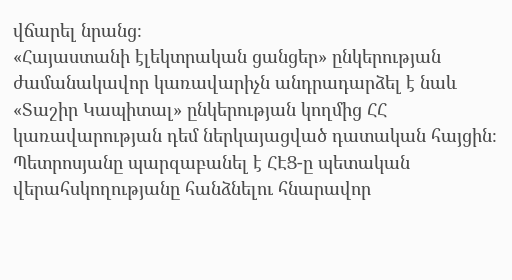վճարել նրանց։
«Հայաստանի էլեկտրական ցանցեր» ընկերության ժամանակավոր կառավարիչն անդրադարձել է նաև «Տաշիր Կապիտալ» ընկերության կողմից ՀՀ կառավարության դեմ ներկայացված դատական հայցին։
Պետրոսյանը պարզաբանել է ՀԷՑ-ը պետական վերահսկողությանը հանձնելու հնարավոր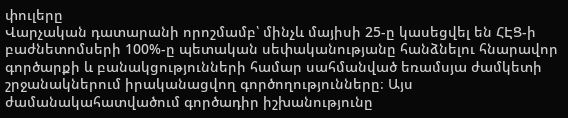փուլերը
Վարչական դատարանի որոշմամբ՝ մինչև մայիսի 25-ը կասեցվել են ՀԷՑ-ի բաժնետոմսերի 100%-ը պետական սեփականությանը հանձնելու հնարավոր գործարքի և բանակցությունների համար սահմանված եռամսյա ժամկետի շրջանակներում իրականացվող գործողությունները։ Այս ժամանակահատվածում գործադիր իշխանությունը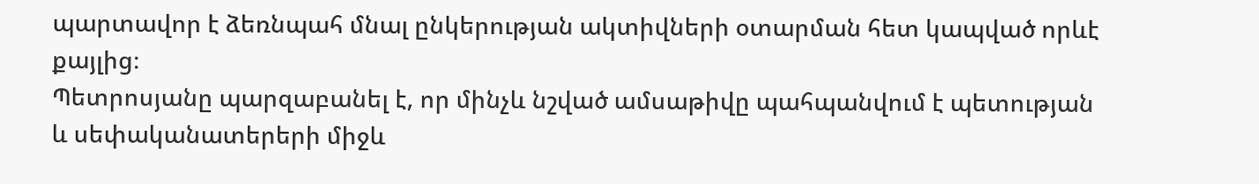պարտավոր է ձեռնպահ մնալ ընկերության ակտիվների օտարման հետ կապված որևէ քայլից։
Պետրոսյանը պարզաբանել է, որ մինչև նշված ամսաթիվը պահպանվում է պետության և սեփականատերերի միջև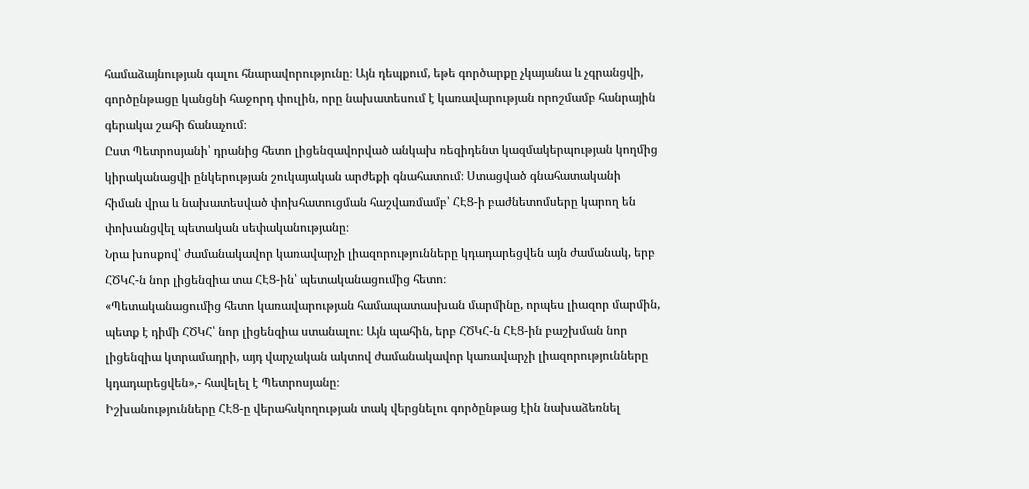համաձայնության գալու հնարավորությունը։ Այն դեպքում, եթե գործարքը չկայանա և չգրանցվի, գործընթացը կանցնի հաջորդ փուլին, որը նախատեսում է կառավարության որոշմամբ հանրային գերակա շահի ճանաչում։
Ըստ Պետրոսյանի՝ դրանից հետո լիցենզավորված անկախ ռեզիդենտ կազմակերպության կողմից կիրականացվի ընկերության շուկայական արժեքի գնահատում։ Ստացված գնահատականի հիման վրա և նախատեսված փոխհատուցման հաշվառմամբ՝ ՀԷՑ-ի բաժնետոմսերը կարող են փոխանցվել պետական սեփականությանը։
Նրա խոսքով՝ ժամանակավոր կառավարչի լիազորությունները կդադարեցվեն այն ժամանակ, երբ ՀԾԿՀ-ն նոր լիցենզիա տա ՀԷՑ-ին՝ պետականացումից հետո։
«Պետականացումից հետո կառավարության համապատասխան մարմինը, որպես լիազոր մարմին, պետք է դիմի ՀԾԿՀ՝ նոր լիցենզիա ստանալու։ Այն պահին, երբ ՀԾԿՀ-ն ՀԷՑ-ին բաշխման նոր լիցենզիա կտրամադրի, այդ վարչական ակտով ժամանակավոր կառավարչի լիազորությունները կդադարեցվեն»,- հավելել է Պետրոսյանը։
Իշխանությունները ՀԷՑ-ը վերահսկողության տակ վերցնելու գործընթաց էին նախաձեռնել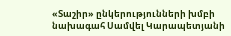«Տաշիր» ընկերությունների խմբի նախագահ Սամվել Կարապետյանի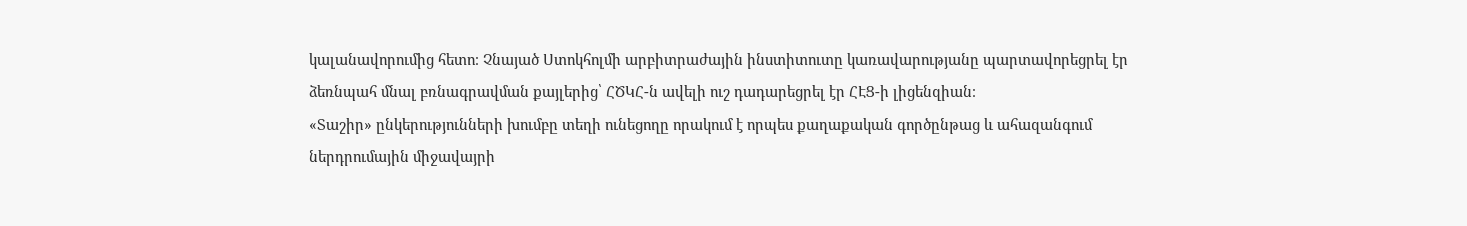կալանավորումից հետո։ Չնայած Ստոկհոլմի արբիտրաժային ինստիտուտը կառավարությանը պարտավորեցրել էր ձեռնպահ մնալ բռնագրավման քայլերից՝ ՀԾԿՀ-ն ավելի ուշ դադարեցրել էր ՀԷՑ-ի լիցենզիան։
«Տաշիր» ընկերությունների խումբը տեղի ունեցողը որակում է որպես քաղաքական գործընթաց և ահազանգում ներդրումային միջավայրի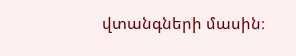վտանգների մասին։